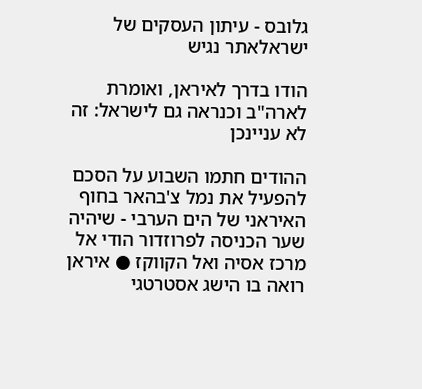גלובס - עיתון העסקים של ישראלאתר נגיש

הודו בדרך לאיראן, ואומרת לארה"ב וכנראה גם לישראל: זה לא עניינכן

ההודים חתמו השבוע על הסכם להפעיל את נמל צ'בהאר בחוף האיראני של הים הערבי - שיהיה שער הכניסה לפרוזדור הודי אל מרכז אסיה ואל הקווקז ● איראן רואה בו הישג אסטרטגי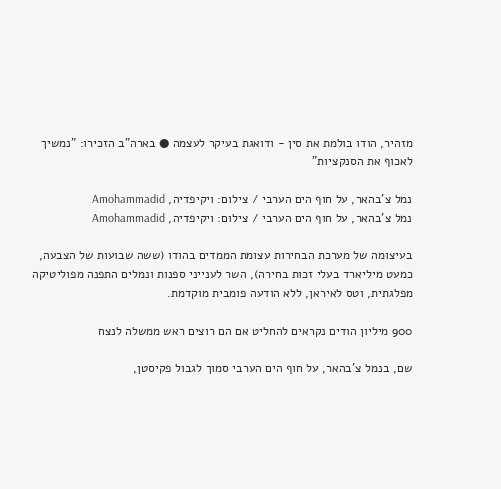מזהיר, הודו בולמת את סין - ודואגת בעיקר לעצמה ● בארה"ב הזכירו: "נמשיך לאכוף את הסנקציות"

נמל צ'בהאר, על חוף הים הערבי / צילום: ויקיפדיה, Amohammadid
נמל צ'בהאר, על חוף הים הערבי / צילום: ויקיפדיה, Amohammadid

בעיצומה של מערכת הבחירות עצומת הממדים בהודו (ששה שבועות של הצבעה, כמעט מיליארד בעלי זכות בחירה), השר לענייני ספנות ונמלים התפנה מפוליטיקה מפלגתית, וטס לאיראן, ללא הודעה פומבית מוקדמת.

900 מיליון הודים נקראים להחליט אם הם רוצים ראש ממשלה לנצח

שם, בנמל צ'בהאר, על חוף הים הערבי סמוך לגבול פקיסטן,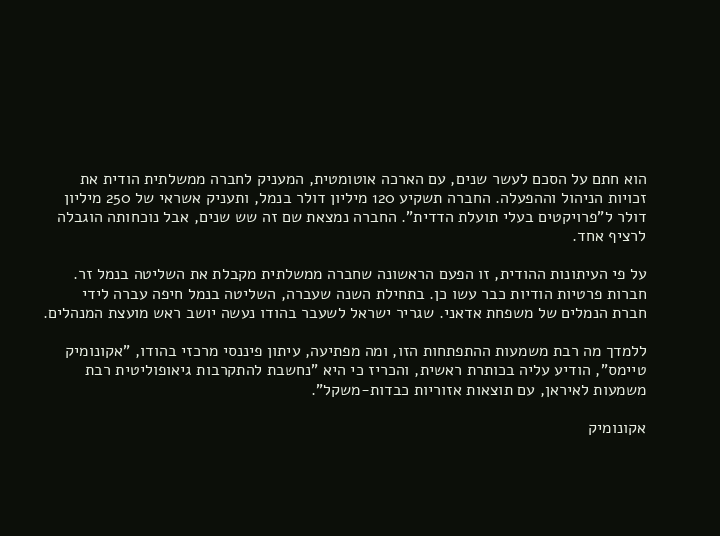הוא חתם על הסכם לעשר שנים, עם הארכה אוטומטית, המעניק לחברה ממשלתית הודית את זכויות הניהול וההפעלה. החברה תשקיע 120 מיליון דולר בנמל, ותעניק אשראי של 250 מיליון דולר ל"פרויקטים בעלי תועלת הדדית". החברה נמצאת שם זה שש שנים, אבל נוכחותה הוגבלה לרציף אחד.

על פי העיתונות ההודית, זו הפעם הראשונה שחברה ממשלתית מקבלת את השליטה בנמל זר. חברות פרטיות הודיות כבר עשו כן. בתחילת השנה שעברה, השליטה בנמל חיפה עברה לידי חברת הנמלים של משפחת אדאני. שגריר ישראל לשעבר בהודו נעשה יושב ראש מועצת המנהלים.

ללמדך מה רבת משמעות ההתפתחות הזו, ומה מפתיעה, עיתון פיננסי מרכזי בהודו, "אקונומיק טיימס", הודיע עליה בכותרת ראשית, והכריז כי היא "נחשבת להתקרבות גיאופוליטית רבת משמעות לאיראן, עם תוצאות אזוריות כבדות-משקל".

אקונומיק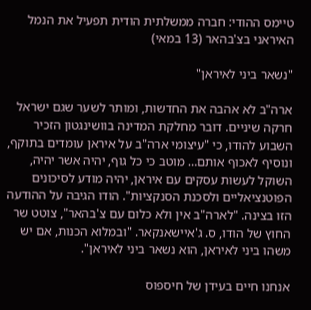טיימס ההודי: חברה ממשלתית הודית תפעיל את הנמל האיראני בצ'בהאר (13 במאי)

"נשאר ביני לאיראן"

ארה"ב לא אהבה את החדשות, ומותר לשער שגם ישראל חרקה שיניים. דובר מחלקת המדינה בוושינגטון הזכיר השבוע להודו, כי "עיצומי ארה"ב על איראן עומדים בתוקף, ונוסיף לאכוף אותם… מוטב כי כל גוף, יהיה אשר יהיה, השוקל לעשות עסקים עם איראן, יהיה מודע לסיכונים הפוטנציאליים ולסכנת הסנקציות". הודו הגיבה על ההודעה הזו בצינה. "לארה"ב אין ולא כלום עם צ'בהאר", צוטט שר החוץ של הודו, ס. ג'איישאנקאר. "ובמלוא הכנות, אם יש משהו ביני לאיראן, הוא נשאר ביני לאיראן".

אנחנו חיים בעידן של חיספוס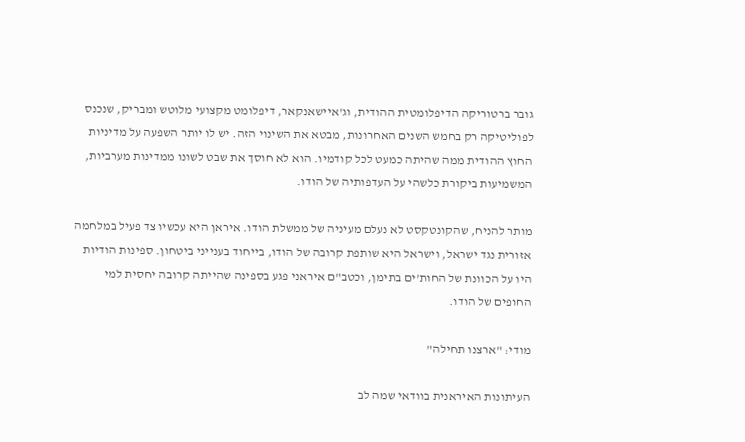גובר ברטוריקה הדיפלומטית ההודית, וג'איישאנקאר, דיפלומט מקצועי מלוטש ומבריק, שנכנס לפוליטיקה רק בחמש השנים האחרונות, מבטא את השינוי הזה. יש לו יותר השפעה על מדיניות החוץ ההודית ממה שהיתה כמעט לכל קודמיו. הוא לא חוסך את שבט לשונו ממדינות מערביות, המשמיעות ביקורת כלשהי על העדפותיה של הודו.

מותר להניח, שהקונטקסט לא נעלם מעיניה של ממשלת הודו. איראן היא עכשיו צד פעיל במלחמה אזורית נגד ישראל, וישראל היא שותפת קרובה של הודו, בייחוד בענייני ביטחון. ספינות הודיות היו על הכוונת של החות'ים בתימן, וכטב"ם איראני פגע בספינה שהייתה קרובה יחסית למי החופים של הודו.

מודי: "ארצנו תחילה"

העיתונות האיראנית בוודאי שמה לב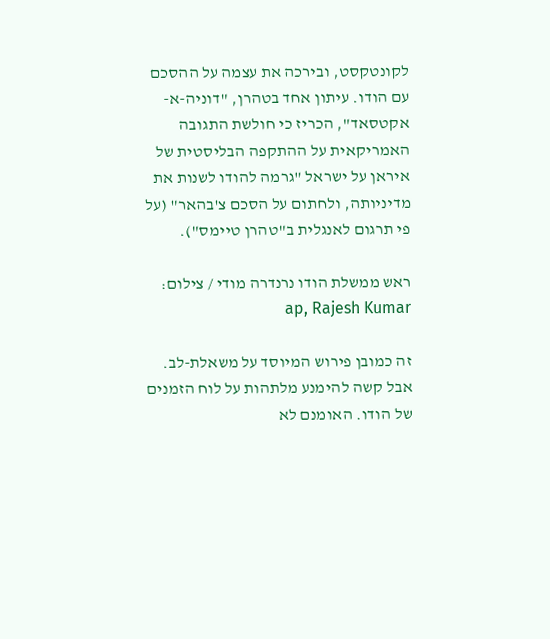לקונטקסט, ובירכה את עצמה על ההסכם עם הודו. עיתון אחד בטהרן, "דוניה-א-אקטסאד", הכריז כי חולשת התגובה האמריקאית על ההתקפה הבליסטית של איראן על ישראל "גרמה להודו לשנות את מדיניותה, ולחתום על הסכם צ'בהאר" (על פי תרגום לאנגלית ב"טהרן טיימס").

ראש ממשלת הודו נרנדרה מודי / צילום: ap, Rajesh Kumar

זה כמובן פירוש המיוסד על משאלת-לב. אבל קשה להימנע מלתהות על לוח הזמנים של הודו. האומנם לא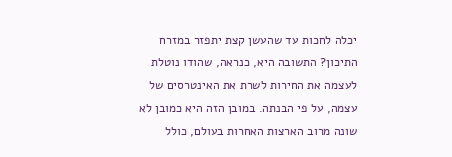יכלה לחכות עד שהעשן קצת יתפזר במזרח התיכון? התשובה היא, כנראה, שהודו נוטלת לעצמה את החירות לשרת את האינטרסים של עצמה, על פי הבנתה. במובן הזה היא כמובן לא שונה מרוב הארצות האחרות בעולם, כולל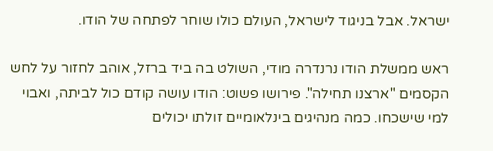ישראל. אבל בניגוד לישראל, העולם כולו שוחר לפתחה של הודו.

ראש ממשלת הודו נרנדרה מודי, השולט בה ביד ברזל, אוהב לחזור על לחש הקסמים "ארצנו תחילה". פירושו פשוט: הודו עושה קודם כול לביתה, ואבוי למי שישכחו. כמה מנהיגים בינלאומיים זולתו יכולים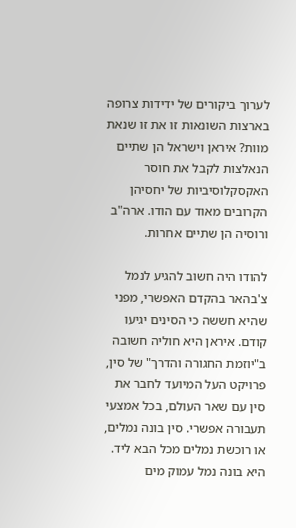לערוך ביקורים של ידידות צרופה בארצות השונאות זו את זו שנאת מוות? איראן וישראל הן שתיים הנאלצות לקבל את חוסר האקסקלוסיביות של יחסיהן הקרובים מאוד עם הודו. ארה"ב ורוסיה הן שתיים אחרות.

להודו היה חשוב להגיע לנמל צ'בהאר בהקדם האפשרי, מפני שהיא חששה כי הסינים יגיעו קודם. איראן היא חוליה חשובה ב"יוזמת החגורה והדרך" של סין, פרויקט העל המיועד לחבר את סין עם שאר העולם, בכל אמצעי תעבורה אפשרי. סין בונה נמלים, או רוכשת נמלים מכל הבא ליד. היא בונה נמל עמוק מים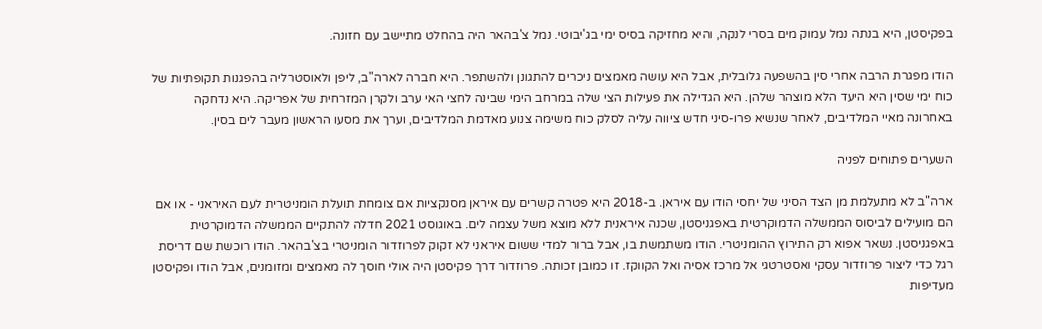בפקיסטן, היא בנתה נמל עמוק מים בסרי לנקה, והיא מחזיקה בסיס ימי בג'יבוטי. נמל צ'בהאר היה בהחלט מתיישב עם חזונה.

הודו מפגרת הרבה אחרי סין בהשפעה גלובלית, אבל היא עושה מאמצים ניכרים להתגונן ולהשתפר. היא חברה לארה"ב, ליפן ולאוסטרליה בהפגנות תקופתיות של כוח ימי שסין היא היעד הלא מוצהר שלהן. היא הגדילה את פעילות הצי שלה במרחב הימי שבינה לחצי האי ערב ולקרן המזרחית של אפריקה. היא נדחקה באחרונה מאיי המלדיבים, לאחר שנשיא פרו-סיני חדש ציווה עליה לסלק כוח משימה צנוע מאדמת המלדיבים, וערך את מסעו הראשון מעבר לים בסין.

השערים פתוחים לפניה

ארה"ב לא מתעלמת מן הצד הסיני של יחסי הודו עם איראן. ב-2018 היא פטרה קשרים עם איראן מסנקציות אם צומחת תועלת הומניטרית לעם האיראני - או אם הם מועילים לביסוס הממשלה הדמוקרטית באפגניסטן, שכנה איראנית ללא מוצא משל עצמה לים. באוגוסט 2021 חדלה להתקיים הממשלה הדמוקרטית באפגניסטן. נשאר אפוא רק התירוץ ההומניטרי. הודו משתמשת בו, אבל ברור למדי ששום איראני לא זקוק לפרוזדור הומניטרי בצ'בהאר. הודו רוכשת שם דריסת רגל כדי ליצור פרוזדור עסקי ואסטרטגי אל מרכז אסיה ואל הקווקז. זו כמובן זכותה. פרוזדור דרך פקיסטן היה אולי חוסך לה מאמצים ומזומנים, אבל הודו ופקיסטן מעדיפות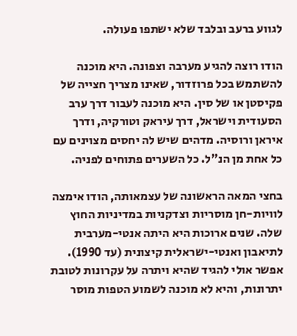לגווע ברעב ובלבד שלא ישתפו פעולה.

הודו רוצה להגיע מערבה וצפונה. היא מוכנה להשתמש בכל פרוזדור, שאינו מצריך חצייה של פקיסטן או של סין. היא מוכנה לעבור דרך ערב הסעודית וישראל, דרך עיראק וטורקיה, ודרך איראן ורוסיה. מדהים שיש לה יחסים מצוינים עם כל אחת מן הנ"ל. כל השערים פתוחים לפניה.

בחצי המאה הראשונה של עצמאותה, הודו אימצה לוויות-חן מוסריות וצדקניות במדיניות החוץ שלה. שנים ארוכות היא היתה אנטי-מערבית לתיאבון ואנטי-ישראלית קיצונית (עד 1990). אפשר אולי להגיד שהיא ויתרה על עקרונות לטובת יתרונות, והיא לא מוכנה לשמוע הטפות מוסר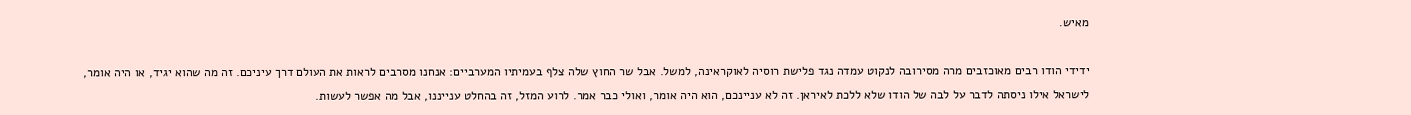מאיש.

ידידי הודו רבים מאוכזבים מרה מסירובה לנקוט עמדה נגד פלישת רוסיה לאוקראינה, למשל. אבל שר החוץ שלה צלף בעמיתיו המערביים: אנחנו מסרבים לראות את העולם דרך עיניכם. זה מה שהוא יגיד, או היה אומר, לישראל אילו ניסתה לדבר על לבה של הודו שלא ללכת לאיראן. זה לא עניינכם, הוא היה אומר, ואולי כבר אמר. לרוע המזל, זה בהחלט ענייננו, אבל מה אפשר לעשות.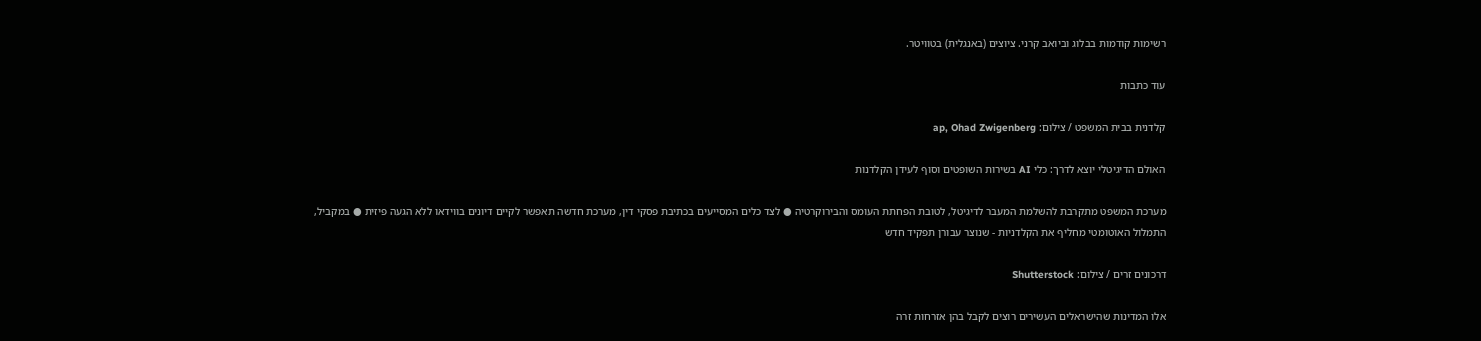רשימות קודמות בבלוג וביואב קרני. ציוצים (באנגלית) בטוויטר.

עוד כתבות

קלדנית בבית המשפט / צילום: ap, Ohad Zwigenberg

האולם הדיגיטלי יוצא לדרך: כלי AI בשירות השופטים וסוף לעידן הקלדנות

מערכת המשפט מתקרבת להשלמת המעבר לדיגיטל, לטובת הפחתת העומס והבירוקרטיה ● לצד כלים המסייעים בכתיבת פסקי דין, מערכת חדשה תאפשר לקיים דיונים בווידאו ללא הגעה פיזית ● במקביל, התמלול האוטומטי מחליף את הקלדניות - שנוצר עבורן תפקיד חדש

דרכונים זרים / צילום: Shutterstock

אלו המדינות שהישראלים העשירים רוצים לקבל בהן אזרחות זרה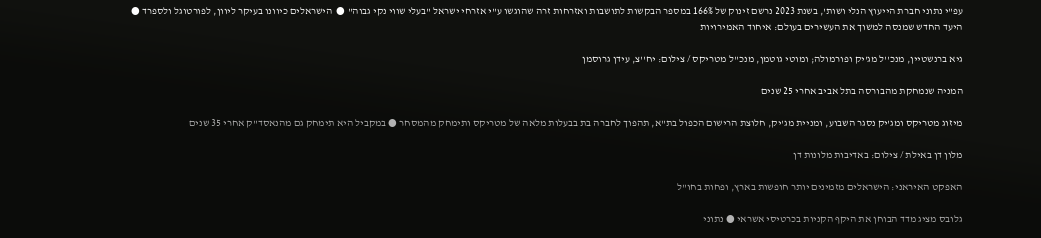עפ"י נתוני חברת הייעוץ הנלי ושות', בשנת 2023 נרשם זינוק של 166% במספר הבקשות לתושבות ואזרחות זרה שהוגשו ע"י אזרחי ישראל "בעלי שווי נקי גבוה" ●  הישראלים כיוונו בעיקר ליוון, לפורטוגל ולספרד ● היעד החדש שמנסה למשוך את העשירים בעולם: איחוד האמירויות

גיא ברנשטיין, מנכ''ל מג'יק ופורמולה; ומוטי גוטמן, מנכ''ל מטריקס / צילום: יח''צ, עידן גרוסמן

המניה שנמחקת מהבורסה בתל אביב אחרי 25 שנים

מיזוג מטריקס ומג'יק נסגר השבוע, ומניית מג'יק, חלוצת הרישום הכפול בת"א, תהפוך לחברה בת בבעלות מלאה של מטריקס ותימחק מהמסחר ● במקביל היא תימחק גם מהנאסד"ק אחרי 35 שנים

מלון דן באילת / צילום: באדיבות מלונות דן

האפקט האיראני: הישראלים מזמינים יותר חופשות בארץ, ופחות בחו"ל

גלובס מציג מדד הבוחן את היקף הקניות בכרטיסי אשראי ● נתוני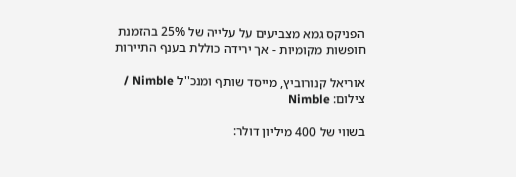הפניקס גמא מצביעים על עלייה של 25% בהזמנת חופשות מקומיות - אך ירידה כוללת בענף התיירות

אוריאל קנורוביץ, מייסד שותף ומנכ''ל Nimble / צילום: Nimble

בשווי של 400 מיליון דולר: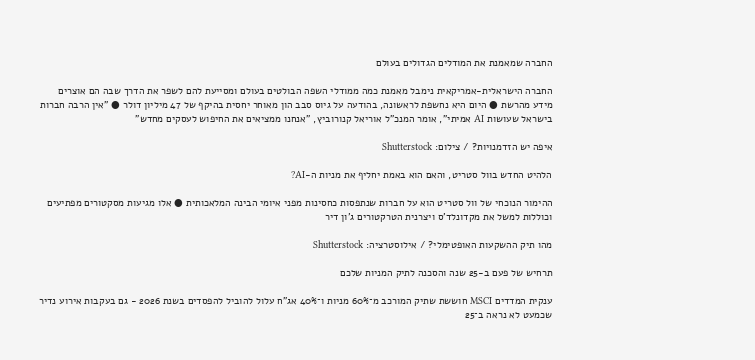החברה שמאמנת את המודלים הגדולים בעולם

החברה הישראלית-אמריקאית נימבל מאמנת כמה ממודלי השפה הבולטים בעולם ומסייעת להם לשפר את הדרך שבה הם אוצרים מידע מהרשת ● היום היא נחשפת לראשונה, בהודעה על גיוס סבב הון מאוחר יחסית בהיקף של 47 מיליון דולר ● "אין הרבה חברות בישראל שעושות AI אמיתי", אומר המנכ"ל אוריאל קנורוביץ, "אנחנו ממציאים את החיפוש לעסקים מחדש"

איפה יש הזדמנויות? / צילום: Shutterstock

הלהיט החדש בוול סטריט, והאם הוא באמת יחליף את מניות ה-AI?

ההימור הנוכחי של וול סטריט הוא על חברות שנתפסות כחסינות מפני איומי הבינה המלאכותית ● אלו מגיעות מסקטורים מפתיעים וכוללות למשל את מקדונלד'ס ויצרנית הטרקטורים ג'ון דיר

מהו תיק ההשקעות האופטימלי? / אילוסטרציה: Shutterstock

תרחיש של פעם ב-25 שנה והסכנה לתיק המניות שלכם

ענקית המדדים MSCI חוששת שתיק המורכב מ־60% מניות ו־40% אג"ח עלול להוביל להפסדים בשנת 2026 - גם בעקבות אירוע נדיר שכמעט לא נראה ב־25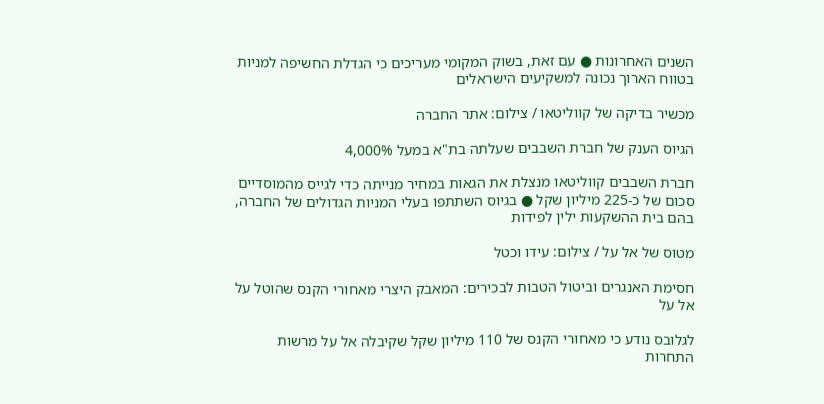השנים האחרונות ● עם זאת, בשוק המקומי מעריכים כי הגדלת החשיפה למניות בטווח הארוך נכונה למשקיעים הישראלים

מכשיר בדיקה של קווליטאו / צילום: אתר החברה

הגיוס הענק של חברת השבבים שעלתה בת"א במעל 4,000%

חברת השבבים קווליטאו מנצלת את הגאות במחיר מנייתה כדי לגייס מהמוסדיים סכום של כ-225 מיליון שקל ● בגיוס השתתפו בעלי המניות הגדולים של החברה, בהם בית ההשקעות ילין לפידות

מטוס של אל על / צילום: עידו וכטל

חסימת האנגרים וביטול הטבות לבכירים: המאבק היצרי מאחורי הקנס שהוטל על אל על

לגלובס נודע כי מאחורי הקנס של 110 מיליון שקל שקיבלה אל על מרשות התחרות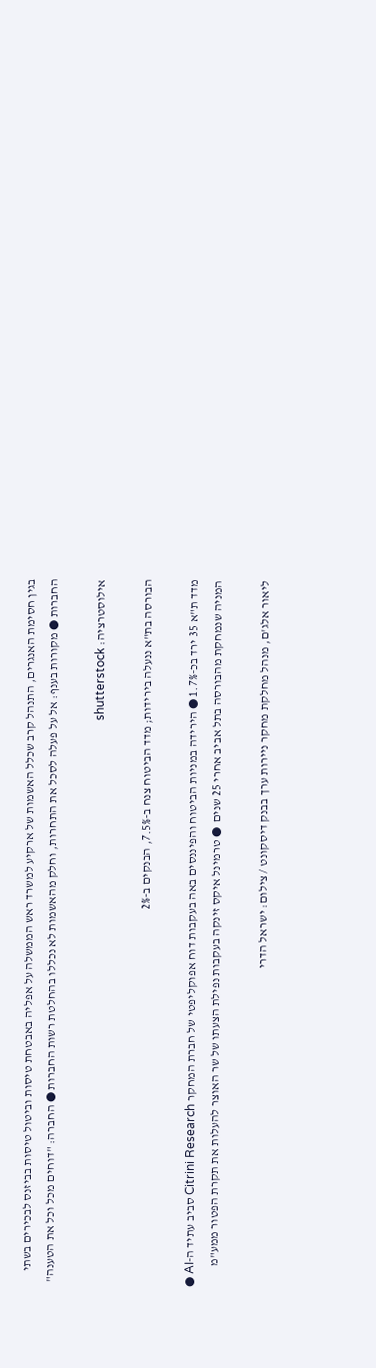בגין חסימת האנגרים, התנהל קרב שכלל האשמות של ארקיע למשרד ראש הממשלה על אפליה באבטחת טיסות וביטול טיסות בביזנס לבכירים בשתי החברות ● מקורות בענף: אל על פעלה לסכל את התחרות, וחלק מהאשמות לא נכללו בהחלטת רשות החברות ● החברה: "דוחים מכל וכל את הטענה"

אילוסטרציה: shutterstock

הבורסה בת"א ננעלה בירידות; מדד הביטוח צנח ב-7.5%, הבנקים ב-2%

מדד ת"א 35 ירד בכ-1.7% ● הירידה במניות הביטוח והפיננסים באה בעקבות דוח אפוקליפטי של חברת המחקר Citrini Research סביב עתיד ה-AI ● המניה שנמחקת מהבורסה בתל אביב אחרי 25 שנים  ● טרמינל איקס זינקה בעקבות נפילת הצעתו של שר האוצר להעלות את תקרת הפטור ממע"מ

ליאור אלג'ם, מנהל מחלקת מחקר ניירות ערך בבנק דיסקונט / צילום: ישראל הדרי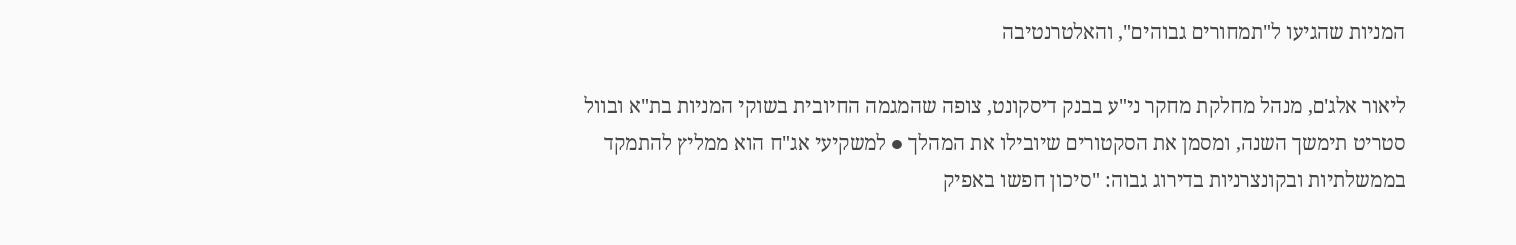המניות שהגיעו ל"תמחורים גבוהים", והאלטרנטיבה

ליאור אלג'ם, מנהל מחלקת מחקר ני"ע בבנק דיסקונט, צופה שהמגמה החיובית בשוקי המניות בת"א ובוול סטריט תימשך השנה, ומסמן את הסקטורים שיובילו את המהלך ● למשקיעי אג"ח הוא ממליץ להתמקד בממשלתיות ובקונצרניות בדירוג גבוה: "סיכון חפשו באפיק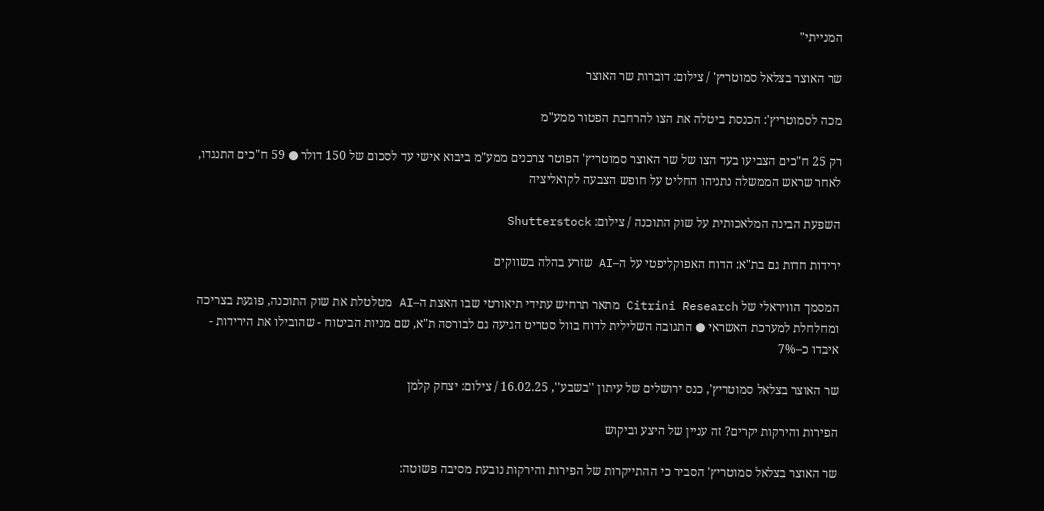המנייתי"

שר האוצר בצלאל סמוטריץ' / צילום: דוברות שר האוצר

מכה לסמוטריץ': הכנסת ביטלה את הצו להרחבת הפטור ממע"מ

רק 25 ח"כים הצביעו בעד הצו של שר האוצר סמוטריץ' הפוטר צרכנים ממע"מ ביבוא אישי עד לסכום של 150 דולר ● 59 ח"כים התנגדו, לאחר שראש הממשלה נתניהו החליט על חופש הצבעה לקואליציה

השפעת הבינה המלאכותית על שוק התוכנה / צילום: Shutterstock

ירידות חדות גם בת"א: הדוח האפוקליפטי על ה–AI שזרע בהלה בשווקים

המסמך הוויראלי של Citrini Research מתאר תרחיש עתידי תיאורטי שבו האצת ה–AI מטלטלת את שוק התוכנה, פוגעת בצריכה ומחלחלת למערכת האשראי ● התגובה השלילית לדוח בוול סטריט הגיעה גם לבורסה ת"א, שם מניות הביטוח - שהובילו את הירידות - איבדו כ–7%

שר האוצר בצלאל סמוטריץ', כנס ירושלים של עיתון ''בשבע'', 16.02.25 / צילום: יצחק קלמן

הפירות והירקות יקרים? זה עניין של היצע וביקוש

שר האוצר בצלאל סמוטריץ' הסביר כי ההתייקרות של הפירות והירקות נובעת מסיבה פשוטה: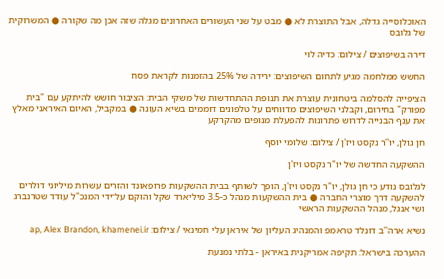האוכלוסייה גדלה, אבל התוצרת לא ● מבט על שני העשורים האחרונים מגלה שזה אכן מה שקורה ● המשרוקית של גלובס

דירה בשיפוצים / צילום: כדיה לוי

החשש ממלחמה מגיע לתחום השיפוצים: ירידה של 25% בהזמנות לקראת פסח

הציפייה להסלמה ביטחונית עוצרת את תנופת ההתחדשות של משקי הבית: הציבור חושש להיתקע עם "בית מפורק" בחירום, וקבלני השיפוצים מדווחים על טלפונים דוממים בשיא העונה ● במקביל, האיום האיראני מאלץ את ענף הבנייה לדרוש פתרונות להפעלת מנופים מהקרקע

חן גולן, יו''ר נקסט ויז'ן / צילום: שלומי יוסף

ההשקעה החדשה של יו"ר נקסט ויז'ן

לגלובס נודע כי חן גולן, יו"ר נקסט ויז'ן, הופך לשותף בבית ההשקעות פרופאונד והזרים עשרות מיליוני דולרים להשקעה דרך מוצרי החברה ● בית ההשקעות מנהל כ-3.5 מיליארד שקל והוקם על־ידי המנכ"ל עודד שטרנברג ושי אנגל, מנהל ההשקעות הראשי

נשיא ארה''ב דונלד טראמפ והמנהיג העליון של איראן עלי חמינאי / צילום: ap, Alex Brandon, khamenei.ir

ההערכה בישראל: תקיפה אמריקנית באיראן - בלתי נמנעת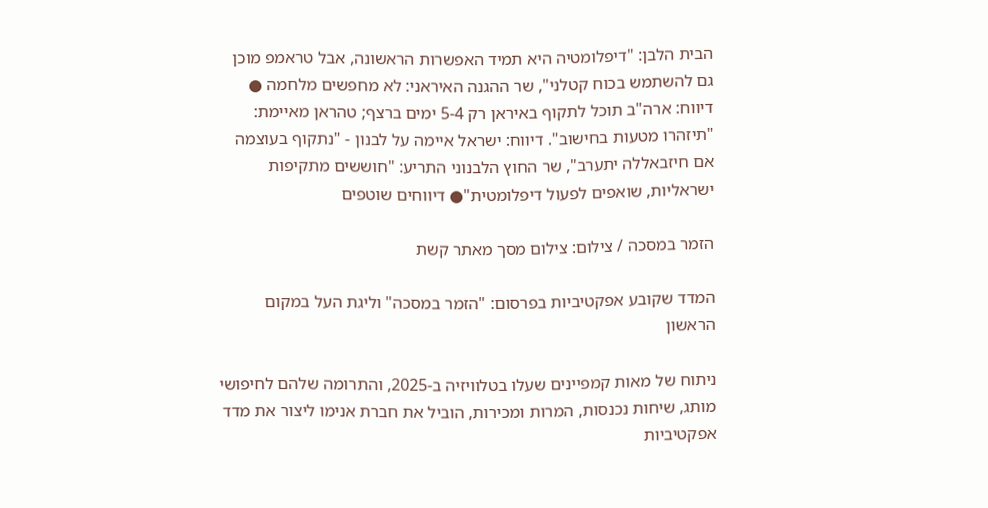הבית הלבן: "דיפלומטיה היא תמיד האפשרות הראשונה, אבל טראמפ מוכן גם להשתמש בכוח קטלני", שר ההגנה האיראני: לא מחפשים מלחמה ● דיווח: ארה"ב תוכל לתקוף באיראן רק 5-4 ימים ברצף; טהראן מאיימת: "תיזהרו מטעות בחישוב". דיווח: ישראל איימה על לבנון - "נתקוף בעוצמה אם חיזבאללה יתערב", שר החוץ הלבנוני התריע: "חוששים מתקיפות ישראליות, שואפים לפעול דיפלומטית"● דיווחים שוטפים

הזמר במסכה / צילום: צילום מסך מאתר קשת

המדד שקובע אפקטיביות בפרסום: "הזמר במסכה" וליגת העל במקום הראשון

ניתוח של מאות קמפיינים שעלו בטלוויזיה ב-2025, והתרומה שלהם לחיפושי מותג, שיחות נכנסות, המרות ומכירות, הוביל את חברת אנימו ליצור את מדד אפקטיביות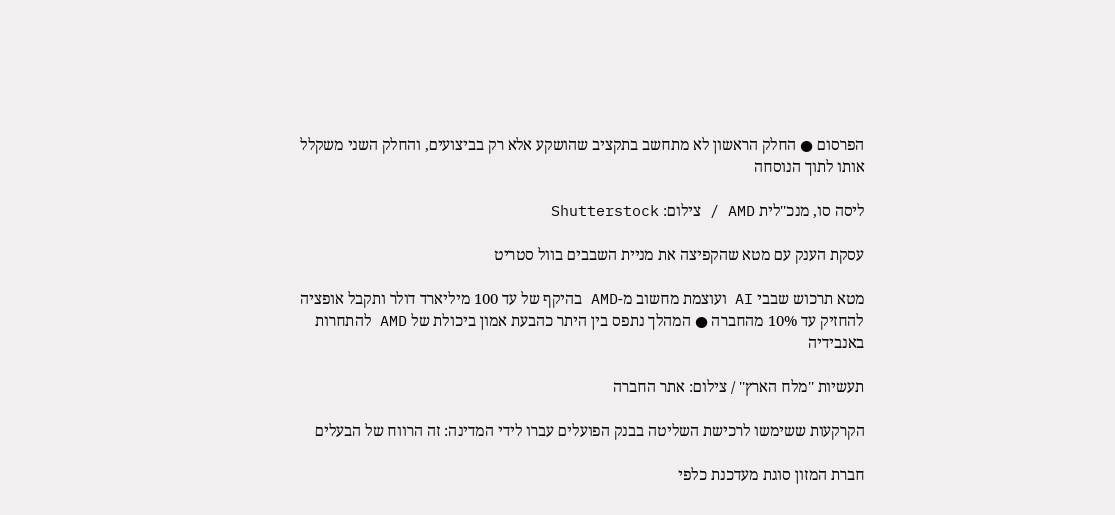הפרסום ● החלק הראשון לא מתחשב בתקציב שהושקע אלא רק בביצועים, והחלק השני משקלל אותו לתוך הנוסחה

ליסה סו, מנכ''לית AMD / צילום: Shutterstock

עסקת הענק עם מטא שהקפיצה את מניית השבבים בוול סטריט

מטא תרכוש שבבי AI ועוצמת מחשוב מ-AMD בהיקף של עד 100 מיליארד דולר ותקבל אופציה להחזיק עד 10% מהחברה ● המהלך נתפס בין היתר כהבעת אמון ביכולת של AMD להתחרות באנבידיה

תעשיות ''מלח הארץ'' / צילום: אתר החברה

הקרקעות ששימשו לרכישת השליטה בבנק הפועלים עברו לידי המדינה: זה הרווח של הבעלים

חברת המזון סוגת מעדכנת כלפי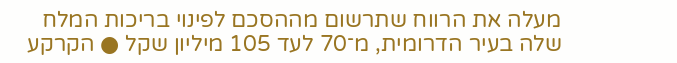מעלה את הרווח שתרשום מההסכם לפינוי בריכות המלח שלה בעיר הדרומית, מ־70 לעד 105 מיליון שקל ● הקרקע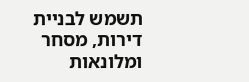תשמש לבניית דירות, מסחר ומלונאות